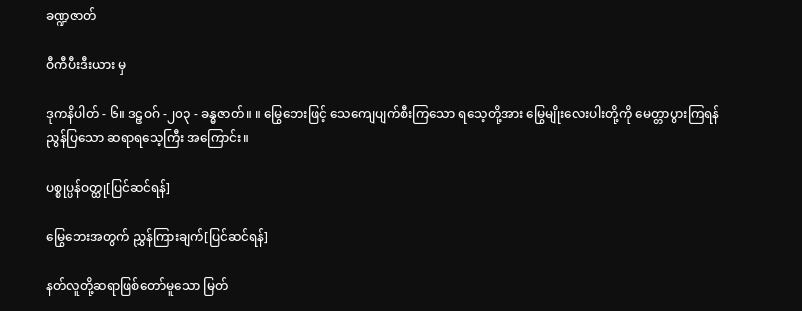ခဏ္ဍဇာတ်

ဝီကီပီးဒီးယား မှ

ဒုကနိပါတ် - ၆။ ဒဠှဝဂ် -၂၀၃ - ခန္ဓဇာတ်။ ။ မြွေဘေးဖြင့် သေကျေပျက်စီးကြသော ရသေ့တို့အား မြွေမျိုးလေးပါးတို့ကို မေတ္တာပွားကြရန် ညွန်ပြသော ဆရာရသေ့ကြီး အကြောင်း။

ပစ္စုပ္ပန်ဝတ္ထု[ပြင်ဆင်ရန်]

မြွေဘေးအတွက် ညွှန်ကြားချက်[ပြင်ဆင်ရန်]

နတ်လူတို့ဆရာဖြစ်တော်မူသော မြတ်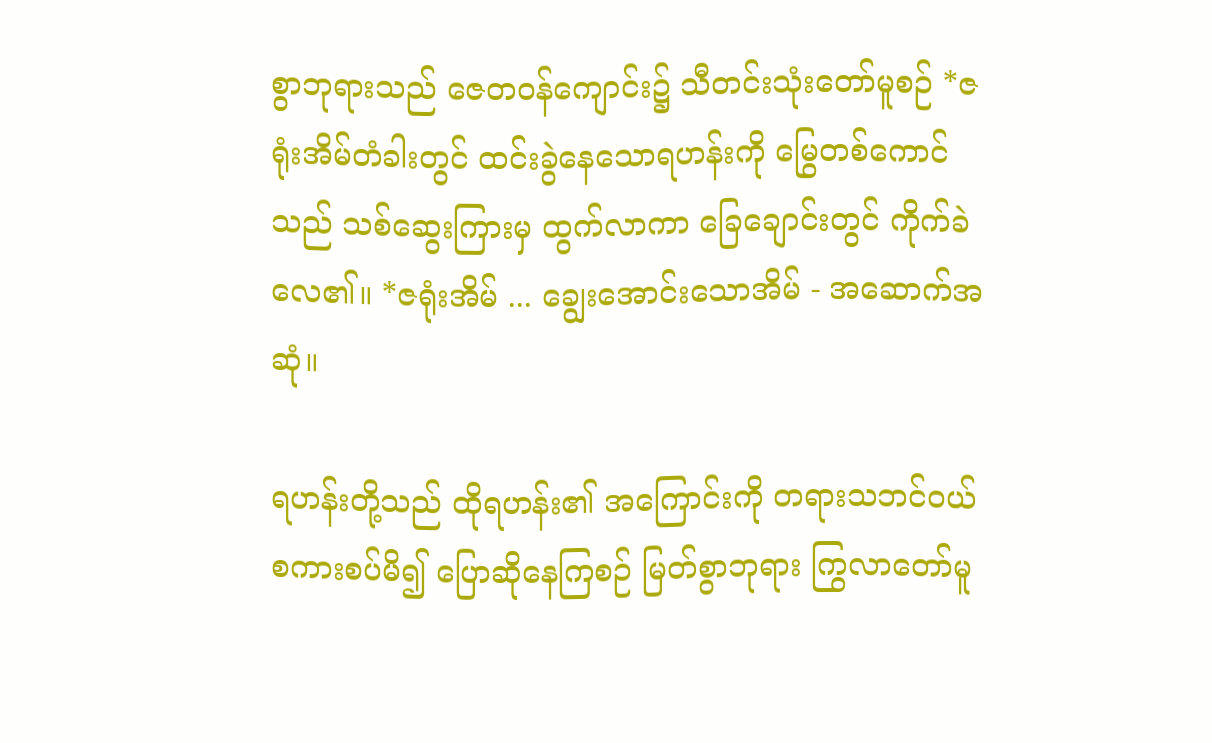စွာဘုရားသည် ဇေတဝန်ကျောင်း၌ သီတင်းသုံးတော်မူစဉ် *ဇရုံးအိမ်တံခါးတွင် ထင်းခွဲနေသောရဟန်းကို မြွေတစ်ကောင်သည် သစ်ဆွေးကြားမှ ထွက်လာကာ ခြေချောင်းတွင် ကိုက်ခဲလေ၏။ *ဇရုံးအိမ် ... ချွေးအောင်းသောအိမ် - အဆောက်အဆုံ။

ရဟန်းတို့သည် ထိုရဟန်း၏ အကြောင်းကို တရားသဘင်ဝယ် စကားစပ်မိ၍ ပြောဆိုနေကြစဉ် မြတ်စွာဘုရား ကြွလာတော်မူ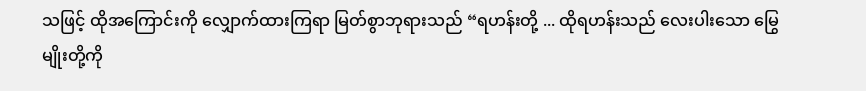သဖြင့် ထိုအကြောင်းကို လျှောက်ထားကြရာ မြတ်စွာဘုရားသည် “ရဟန်းတို့ ... ထိုရဟန်းသည် လေးပါးသော မြွေမျိုးတို့ကို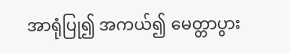အာရုံပြု၍ အကယ်၍ မေတ္တာပွား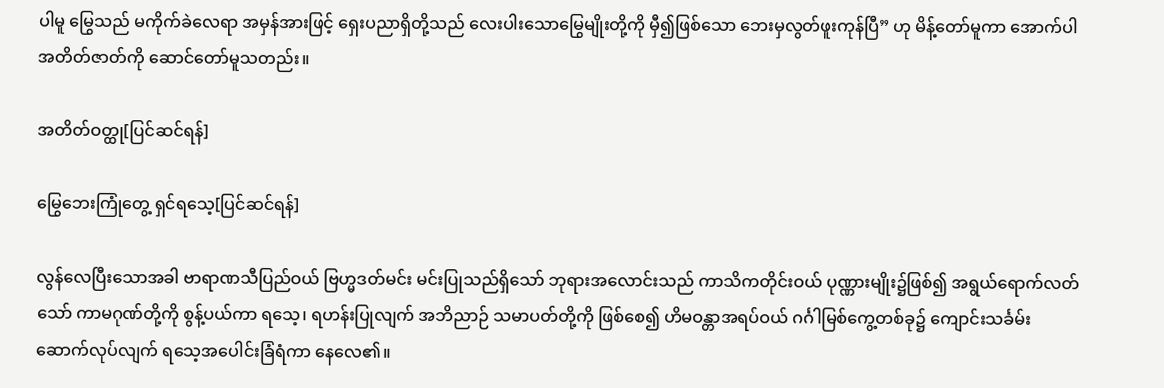ပါမူ မြွေသည် မကိုက်ခဲလေရာ အမှန်အားဖြင့် ရှေးပညာရှိတို့သည် လေးပါးသောမြွေမျိုးတို့ကို မှီ၍ဖြစ်သော ဘေးမှလွတ်ဖူးကုန်ပြီ” ဟု မိန့်တော်မူကာ အောက်ပါအတိတ်ဇာတ်ကို ဆောင်တော်မူသတည်း။

အတိတ်ဝတ္ထု[ပြင်ဆင်ရန်]

မြွေဘေးကြုံတွေ့ ရှင်ရသေ့[ပြင်ဆင်ရန်]

လွန်လေပြီးသောအခါ ဗာရာဏသီပြည်ဝယ် ဗြဟ္မဒတ်မင်း မင်းပြုသည်ရှိသော် ဘုရားအလောင်းသည် ကာသိကတိုင်းဝယ် ပုဏ္ဏားမျိုး၌ဖြစ်၍ အရွယ်ရောက်လတ်သော် ကာမဂုဏ်တို့ကို စွန့်ပယ်ကာ ရသေ့၊ ရဟန်းပြုလျက် အဘိညာဉ် သမာပတ်တို့ကို ဖြစ်စေ၍ ဟိမဝန္တာအရပ်ဝယ် ဂင်္ဂါမြစ်ကွေ့တစ်ခု၌ ကျောင်းသင်္ခမ်း ဆောက်လုပ်လျက် ရသေ့အပေါင်းခြံရံကာ နေလေ၏။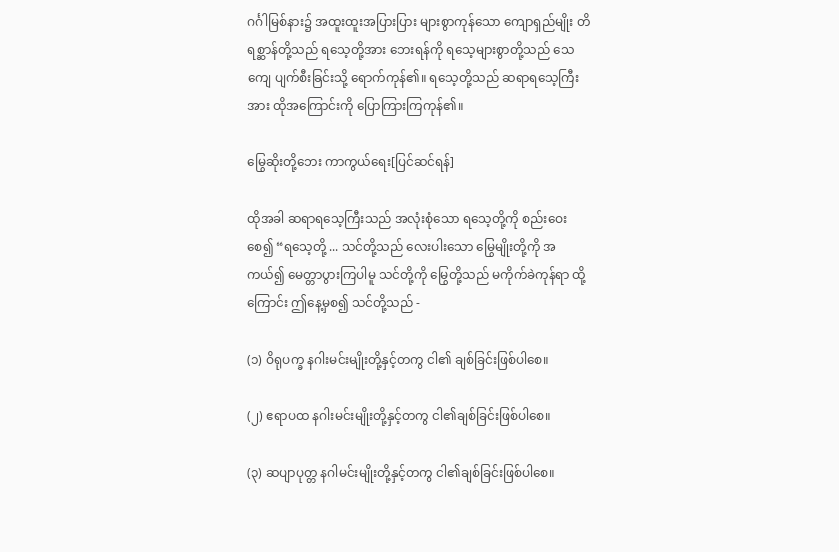ဂင်္ဂါမြစ်နား၌ အထူးထူးအပြားပြား များစွာကုန်သော ကျောရှည်မျိုး တိရစ္ဆာန်တို့သည် ရသေ့တို့အား ဘေးရန်ကို ရသေ့များစွာတို့သည် သေကျေ ပျက်စီးခြင်းသို့ ရောက်ကုန်၏။ ရသေ့တို့သည် ဆရာရသေ့ကြီးအား ထိုအကြောင်းကို ပြောကြားကြကုန်၏။

မြွေဆိုးတို့ဘေး ကာကွယ်ရေး[ပြင်ဆင်ရန်]

ထိုအခါ ဆရာရသေ့ကြီးသည် အလုံးစုံသော ရသေ့တို့ကို စည်းဝေးစေ၍ “ရသေ့တို့ ... သင်တို့သည် လေးပါးသော မြွေမျိုးတို့ကို အကယ်၍ မေတ္တာပွားကြပါမူ သင်တို့ကို မြွေတို့သည် မကိုက်ခဲကုန်ရာ ထို့ကြောင်း ဤနေ့မှစ၍ သင်တို့သည် -

(၁) ဝိရုပက္ခ နဂါးမင်းမျိုးတို့နှင့်တကွ ငါ၏ ချစ်ခြင်းဖြစ်ပါစေ။

(၂) ဧရာပထ နဂါးမင်းမျိုးတို့နှင့်တကွ ငါ၏ချစ်ခြင်းဖြစ်ပါစေ။

(၃) ဆပျာပုတ္တ နဂါမင်းမျိုးတို့နှင့်တကွ ငါ၏ချစ်ခြင်းဖြစ်ပါစေ။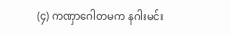(၄) ကဏှာဂေါတမက နဂါးမင်း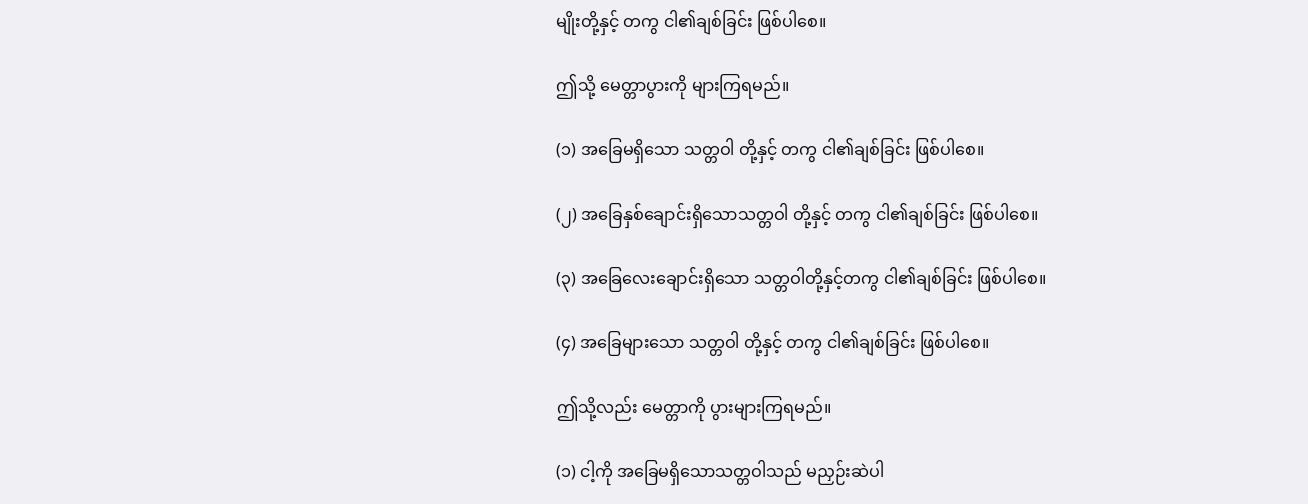မျိုးတို့နှင့် တကွ ငါ၏ချစ်ခြင်း ဖြစ်ပါစေ။

ဤသို့ မေတ္တာပွားကို များကြရမည်။

(၁) အခြေမရှိသော သတ္တဝါ တို့နှင့် တကွ ငါ၏ချစ်ခြင်း ဖြစ်ပါစေ။

(၂) အခြေနှစ်ချောင်းရှိသောသတ္တဝါ တို့နှင့် တကွ ငါ၏ချစ်ခြင်း ဖြစ်ပါစေ။

(၃) အခြေလေးချောင်းရှိသော သတ္တဝါတို့နှင့်တကွ ငါ၏ချစ်ခြင်း ဖြစ်ပါစေ။

(၄) အခြေများသော သတ္တဝါ တို့နှင့် တကွ ငါ၏ချစ်ခြင်း ဖြစ်ပါစေ။

ဤသို့လည်း မေတ္တာကို ပွားများကြရမည်။

(၁) ငါ့ကို အခြေမရှိသောသတ္တဝါသည် မညှဉ်းဆဲပါ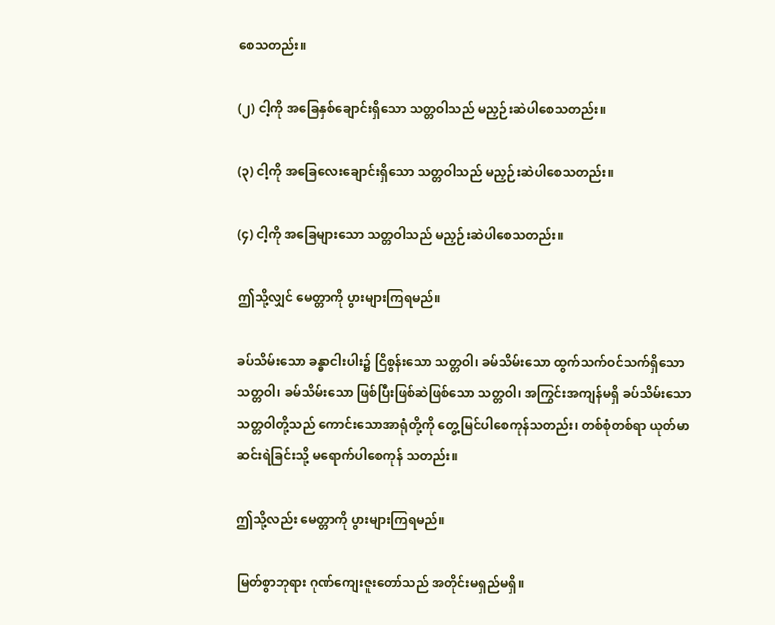စေသတည်း။

(၂) ငါ့ကို အခြေနှစ်ချောင်းရှိသော သတ္တဝါသည် မညှဉ်းဆဲပါစေသတည်း။

(၃) ငါ့ကို အခြေလေးချောင်းရှိသော သတ္တဝါသည် မညှဉ်းဆဲပါစေသတည်း။

(၄) ငါ့ကို အခြေများသော သတ္တဝါသည် မညှဉ်းဆဲပါစေသတည်း။

ဤသို့လျှင် မေတ္တာကို ပွားများကြရမည်။

ခပ်သိမ်းသော ခန္ဓာငါးပါး၌ ငြိစွန်းသော သတ္တဝါ၊ ခမ်သိမ်းသော ထွက်သက်ဝင်သက်ရှိသော သတ္တဝါ၊ ခမ်သိမ်းသော ဖြစ်ပြီးဖြစ်ဆဲဖြစ်သော သတ္တဝါ၊ အကြွင်းအကျန်မရှိ ခပ်သိမ်းသော သတ္တဝါတို့သည် ကောင်းသောအာရုံတို့ကို တွေ့မြင်ပါစေကုန်သတည်း၊ တစ်စုံတစ်ရာ ယုတ်မာဆင်းရဲခြင်းသို့ မရောက်ပါစေကုန် သတည်း။

ဤသို့လည်း မေတ္တာကို ပွားများကြရမည်။

မြတ်စွာဘုရား ဂုဏ်ကျေးဇူးတော်သည် အတိုင်းမရှည်မရှိ။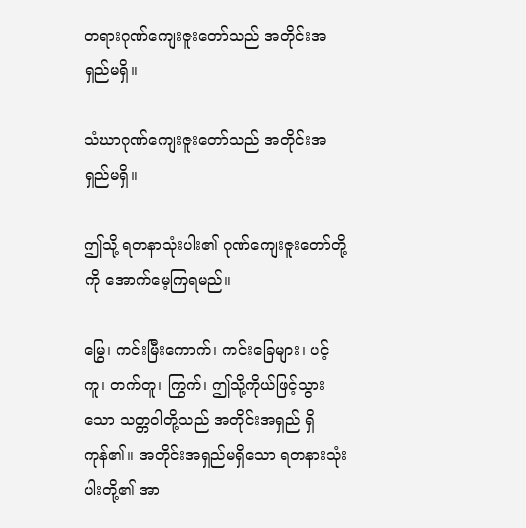တရားဂုဏ်ကျေးဇူးတော်သည် အတိုင်းအရှည်မရှိ။

သံဃာဂုဏ်ကျေးဇူးတော်သည် အတိုင်းအရှည်မရှိ။

ဤသို့ ရတနာသုံးပါး၏ ဂုဏ်ကျေးဇူးတော်တို့ကို အောက်မေ့ကြရမည်။

မြွေ၊ ကင်းမြီးကောက်၊ ကင်းခြေများ၊ ပင့်ကူ၊ တက်တူ၊ ကြွက်၊ ဤသို့ကိုယ်ဖြင့်သွားသော သတ္တဝါတို့သည် အတိုင်းအရှည် ရှိကုန်၏။ အတိုင်းအရှည်မရှိသော ရတနားသုံးပါးတို့၏ အာ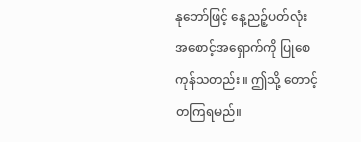နုဘော်ဖြင့် နေ့ညဉ့်ပတ်လုံး အစောင့်အရှောက်ကို ပြုစေကုန်သတည်း။ ဤသို့ တောင့်တကြရမည်။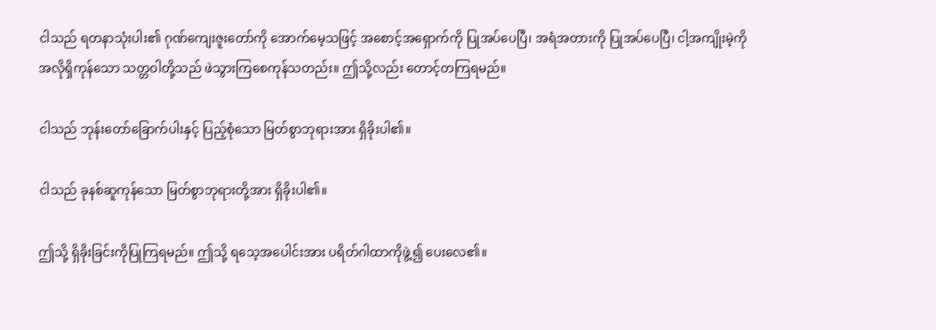ငါသည် ရတနာသုံးပါး၏ ဂုဏ်ကျေးဇူးတော်ကို အောက်မေ့သဖြင့် အစောင့်အရှောက်ကို ပြုအပ်ပေပြီ၊ အရံအတားကို ပြုအပ်ပေပြီ၊ ငါ့အကျိုးမဲ့ကို အလိုရှိကုန်သော သတ္တဝါတို့သည် ဖဲသွားကြစေကုန်သတည်း။ ဤသို့လည်း တောင့်တကြရမည်။

ငါသည် ဘုန်းတော်ခြောက်ပါးနှင့် ပြည့်စုံသော မြတ်စွာဘုရားအား ရှိခိုးပါ၏။

ငါသည် ခုနစ်ဆူကုန်သော မြတ်စွာဘုရားတို့အား ရှိခိုးပါ၏။

ဤသို့ ရှိခိုးခြင်းကိုပြုကြရမည်။ ဤသို့ ရသေ့အပေါင်းအား ပရိတ်ဂါထာကိုဖွဲ့၍ ပေးလေ၏။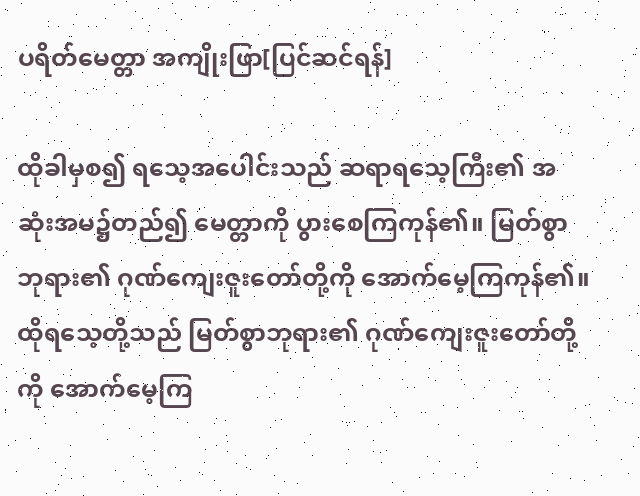ပရိတ်မေတ္တာ အကျိုးဖြာ[ပြင်ဆင်ရန်]

ထိုခါမှစ၍ ရသေ့အပေါင်းသည် ဆရာရသေ့ကြီး၏ အဆုံးအမ၌တည်၍ မေတ္တာကို ပွားစေကြကုန်၏။ မြတ်စွာဘုရား၏ ဂုဏ်ကျေးဇူးတော်တို့ကို အောက်မေ့ကြကုန်၏။ ထိုရသေ့တို့သည် မြတ်စွာဘုရား၏ ဂုဏ်ကျေးဇူးတော်တို့ကို အောက်မေ့ကြ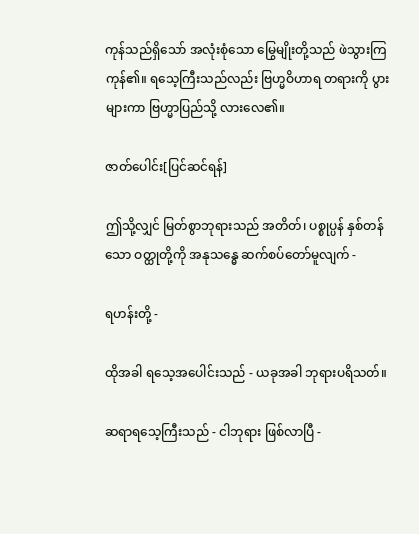ကုန်သည်ရှိသော် အလုံးစုံသော မြွေမျိုးတို့သည် ဖဲသွားကြကုန်၏။ ရသေ့ကြီးသည်လည်း ဗြဟ္မဝိဟာရ တရားကို ပွားများကာ ဗြဟ္မာပြည်သို့ လားလေ၏။

ဇာတ်ပေါင်း[ပြင်ဆင်ရန်]

ဤသို့လျှင် မြတ်စွာဘုရားသည် အတိတ်၊ ပစ္စုပ္ပန် နှစ်တန်သော ဝတ္ထုတို့ကို အနုသန္ဓေ ဆက်စပ်တော်မူလျက် -

ရဟန်းတို့ -

ထိုအခါ ရသေ့အပေါင်းသည် - ယခုအခါ ဘုရားပရိသတ်။

ဆရာရသေ့ကြီးသည် - ငါဘုရား ဖြစ်လာပြီ -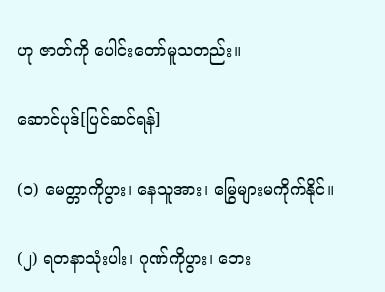ဟု ဇာတ်ကို ပေါင်းတော်မူသတည်း။

ဆောင်ပုဒ်[ပြင်ဆင်ရန်]

(၁) မေတ္တာကိုပွား၊ နေသူအား၊ မြွေများမကိုက်နိုင်။

(၂) ရတနာသုံးပါး၊ ဂုဏ်ကိုပွား၊ ဘေး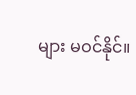များ မဝင်နိုင်။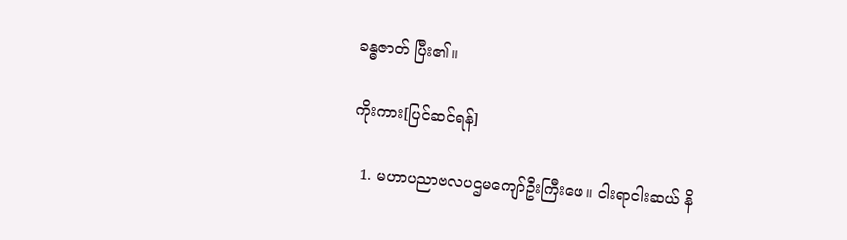ခန္ဓဇာတ် ပြီး၏။

ကိုးကား[ပြင်ဆင်ရန်]

  1. မဟာပညာဗလပဌမကျော်ဦးကြီးဖေ။ ငါးရာငါးဆယ် နိ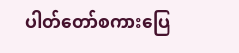ပါတ်တော်စကားပြေ